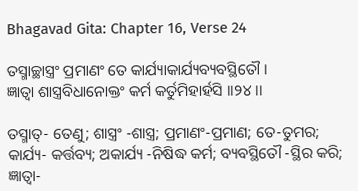Bhagavad Gita: Chapter 16, Verse 24

ତସ୍ମାଚ୍ଛାସ୍ତ୍ରଂ ପ୍ରମାଣଂ ତେ କାର୍ଯ୍ୟାକାର୍ଯ୍ୟବ୍ୟବସ୍ଥିତୌ ।
ଜ୍ଞାତ୍ୱା ଶାସ୍ତ୍ରବିଧାନୋକ୍ତଂ କର୍ମ କର୍ତୁମିହାର୍ହସି ।।୨୪।।

ତସ୍ମାତ୍‌- ତେଣୁ; ଶାସ୍ତ୍ରଂ -ଶାସ୍ତ୍ର; ପ୍ରମାଣଂ-ପ୍ରମାଣ; ତେ-ତୁମର; କାର୍ଯ୍ୟ- କର୍ତ୍ତବ୍ୟ; ଅକାର୍ଯ୍ୟ -ନିଷିଦ୍ଧ କର୍ମ; ବ୍ୟବସ୍ଥିତୌ -ସ୍ଥିର କରି; ଜ୍ଞାତ୍ୱା-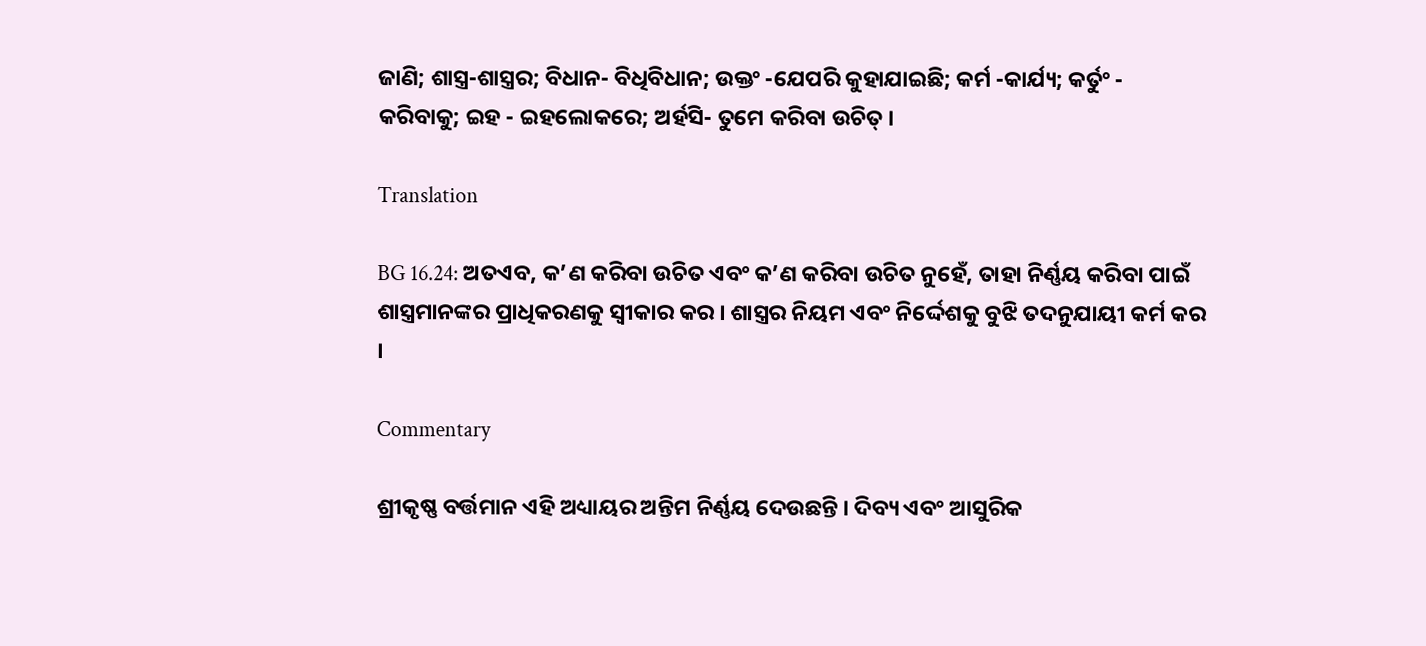ଜାଣି; ଶାସ୍ତ୍ର-ଶାସ୍ତ୍ରର; ବିଧାନ- ବିଧିବିଧାନ; ଉକ୍ତଂ -ଯେପରି କୁହାଯାଇଛି; କର୍ମ -କାର୍ଯ୍ୟ; କର୍ତୁଂ - କରିବାକୁ; ଇହ - ଇହଲୋକରେ; ଅର୍ହସି- ତୁମେ କରିବା ଉଚିତ୍ ।

Translation

BG 16.24: ଅତଏବ, କ’ଣ କରିବା ଉଚିତ ଏବଂ କ’ଣ କରିବା ଉଚିତ ନୁହେଁ, ତାହା ନିର୍ଣ୍ଣୟ କରିବା ପାଇଁ ଶାସ୍ତ୍ରମାନଙ୍କର ପ୍ରାଧିକରଣକୁ ସ୍ୱୀକାର କର । ଶାସ୍ତ୍ରର ନିୟମ ଏବଂ ନିର୍ଦ୍ଦେଶକୁ ବୁଝି ତଦନୁଯାୟୀ କର୍ମ କର ।

Commentary

ଶ୍ରୀକୃଷ୍ଣ ବର୍ତ୍ତମାନ ଏହି ଅଧ୍ୟାୟର ଅନ୍ତିମ ନିର୍ଣ୍ଣୟ ଦେଉଛନ୍ତି । ଦିବ୍ୟ ଏବଂ ଆସୁରିକ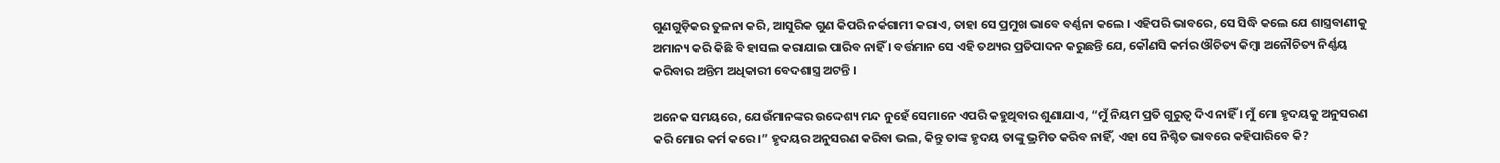ଗୁଣଗୁଡ଼ିକର ତୁଳନା କରି, ଆସୁରିକ ଗୁଣ କିପରି ନର୍କଗାମୀ କରାଏ, ତାହା ସେ ପ୍ରମୁଖ ଭାବେ ବର୍ଣ୍ଣନା କଲେ । ଏହିପରି ଭାବରେ, ସେ ସିଦ୍ଧି କଲେ ଯେ ଶାସ୍ତ୍ରବାଣୀକୁ ଅମାନ୍ୟ କରି କିଛି ବି ହାସଲ କରାଯାଇ ପାରିବ ନାହିଁ । ବର୍ତ୍ତମାନ ସେ ଏହି ତଥ୍ୟର ପ୍ରତିପାଦନ କରୁଛନ୍ତି ଯେ, କୌଣସି କର୍ମର ଔଚିତ୍ୟ କିମ୍ବା ଅନୌଚିତ୍ୟ ନିର୍ଣ୍ଣୟ କରିବାର ଅନ୍ତିମ ଅଧିକାରୀ ବେଦଶାସ୍ତ୍ର ଅଟନ୍ତି ।

ଅନେକ ସମୟରେ, ଯେଉଁମାନଙ୍କର ଉଦ୍ଦେଶ୍ୟ ମନ୍ଦ ନୁହେଁ ସେମାନେ ଏପରି କହୁଥିବାର ଶୁଣାଯାଏ, “ମୁଁ ନିୟମ ପ୍ରତି ଗୁରୁତ୍ୱ ଦିଏ ନାହିଁ । ମୁଁ ମୋ ହୃଦୟକୁ ଅନୁସରଣ କରି ମୋର କର୍ମ କରେ ।” ହୃଦୟର ଅନୁସରଣ କରିବା ଭଲ, କିନ୍ତୁ ତାଙ୍କ ହୃଦୟ ତାଙ୍କୁ ଭ୍ରମିତ କରିବ ନାହିଁ, ଏହା ସେ ନିଶ୍ଚିତ ଭାବରେ କହିପାରିବେ କି?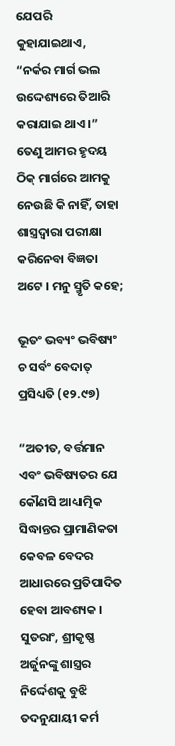ଯେପରି କୁହାଯାଇଥାଏ, “ନର୍କର ମାର୍ଗ ଭଲ ଉଦ୍ଦେଶ୍ୟରେ ତିଆରି କରାଯାଇ ଥାଏ ।” ତେଣୁ ଆମର ହୃଦୟ ଠିକ୍ ମାର୍ଗରେ ଆମକୁ ନେଉଛି କି ନାହିଁ, ତାହା ଶାସ୍ତ୍ରଦ୍ୱାରା ପରୀକ୍ଷା କରିନେବା ବିଜ୍ଞତା ଅଟେ । ମନୁ ସ୍ମୃତି କହେ;

ଭୂତଂ ଭବ୍ୟଂ ଭବିଷ୍ୟଂ ଚ ସର୍ବଂ ବେଦାତ୍ ପ୍ରସିଧ୍ୟତି (୧୨.୯୭)

“ଅତୀତ, ବର୍ତ୍ତମାନ ଏବଂ ଭବିଷ୍ୟତର ଯେ କୌଣସି ଆଧ୍ୟାତ୍ମିକ ସିଦ୍ଧାନ୍ତର ପ୍ରାମାଣିକତା କେବଳ ବେଦର ଆଧାରରେ ପ୍ରତିପାଦିତ ହେବା ଆବଶ୍ୟକ । ସୁତରାଂ, ଶ୍ରୀକୃଷ୍ଣ ଅର୍ଜୁନଙ୍କୁ ଶାସ୍ତ୍ରର ନିର୍ଦ୍ଦେଶକୁ ବୁଝି ତଦନୁଯାୟୀ କର୍ମ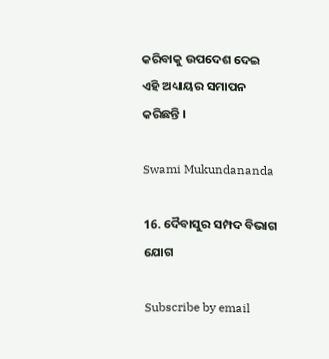କରିବାକୁ ଉପଦେଶ ଦେଇ ଏହି ଅଧ୍ୟାୟର ସମାପନ କରିଛନ୍ତି ।

Swami Mukundananda

16. ଦୈବାସୁର ସମ୍ପଦ ବିଭାଗ ଯୋଗ

Subscribe by email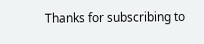Thanks for subscribing to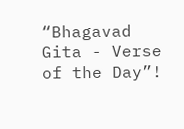“Bhagavad Gita - Verse of the Day”!